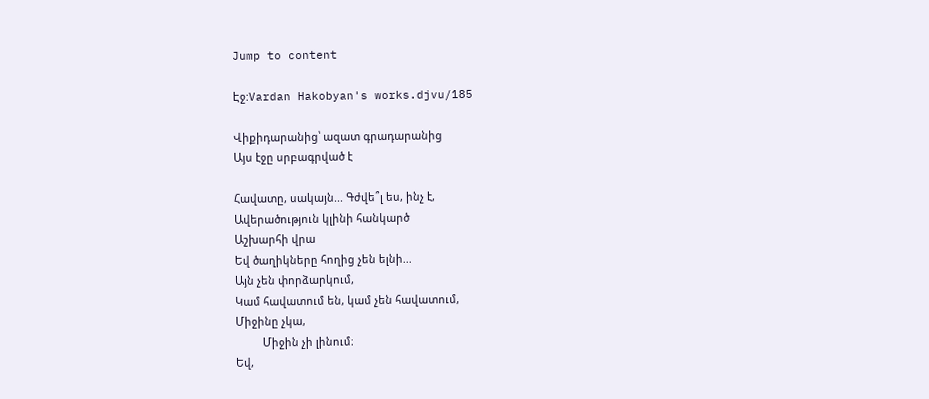Jump to content

Էջ:Vardan Hakobyan's works.djvu/185

Վիքիդարանից՝ ազատ գրադարանից
Այս էջը սրբագրված է

Հավատը, սակայն... Գժվե՞լ ես, ինչ է,
Ավերածություն կլինի հանկարծ
Աշխարհի վրա
Եվ ծաղիկները հողից չեն ելնի...
Այն չեն փորձարկում,
Կամ հավատում են, կամ չեն հավատում,
Միջինը չկա,
         Միջին չի լինում։
Եվ,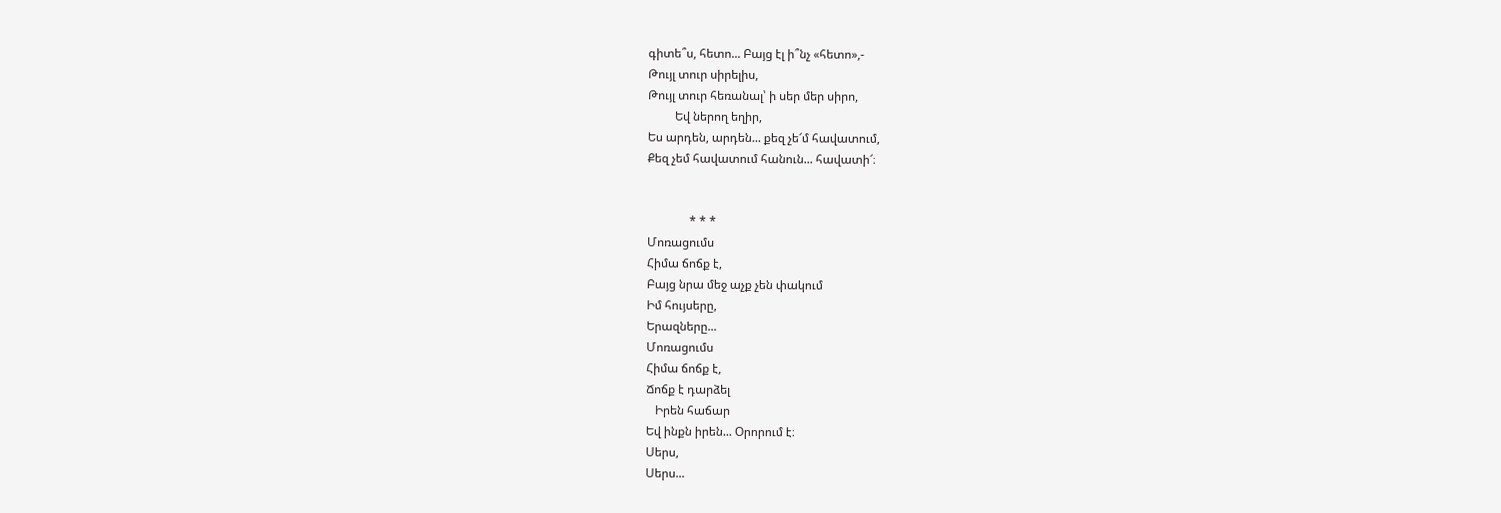գիտե՞ս, հետո... Բայց էլ ի՞նչ «հետո»,-
Թույլ տուր սիրելիս,
Թույլ տուր հեռանալ՝ ի սեր մեր սիրո,
         Եվ ներող եղիր,
Ես արդեն, արդեն... քեզ չե՜մ հավատում,
Քեզ չեմ հավատում հանուն... հավատի՜։


              * * *
Մոռացումս
Հիմա ճոճք է,
Բայց նրա մեջ աչք չեն փակում
Իմ հույսերը,
Երազները...
Մոռացումս
Հիմա ճոճք է,
Ճոճք է դարձել
   Իրեն հաճար
Եվ ինքն իրեն... Օրորում է։
Սերս,
Սերս...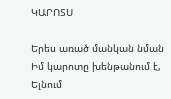ԿԱՐՈՏՍ

Երես առած մանկան նման
Իմ կարոտը խենթանում է,
Ելնում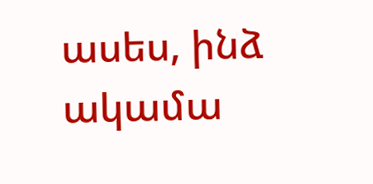ասես, ինձ ակամա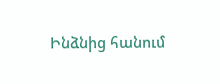Ինձնից հանում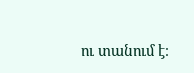ու տանում է։